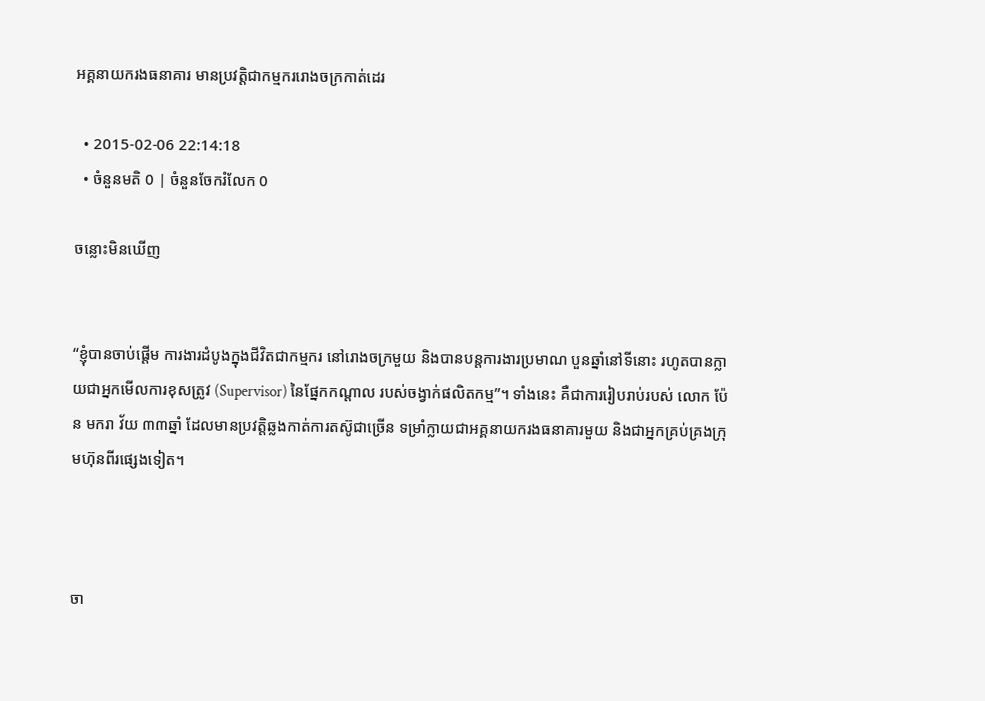អគ្គនាយករងធនាគារ មានប្រវត្តិជាកម្មកររោងចក្រកាត់ដេរ

  • 2015-02-06 22:14:18
  • ចំនួនមតិ 0 | ចំនួនចែករំលែក 0

ចន្លោះមិនឃើញ


“ខ្ញុំបានចាប់ផ្ដើម ការងារដំបូងក្នុងជីវិតជាកម្មករ នៅរោងចក្រមួយ និងបានបន្តការងារប្រមាណ បួនឆ្នាំនៅទីនោះ រហូតបានក្លាយជាអ្នកមើលការខុសត្រូវ (Supervisor) នៃផ្នែកកណ្ដាល របស់ចង្វាក់ផលិតកម្ម”។ ទាំងនេះ គឺជាការរៀបរាប់របស់ លោក ប៉ែន មករា វ័យ ៣៣ឆ្នាំ ដែលមានប្រវត្តិឆ្លងកាត់ការតស៊ូជាច្រើន ទម្រាំក្លាយជាអគ្គនាយករងធនាគារមួយ និងជាអ្នកគ្រប់គ្រងក្រុមហ៊ុនពីរផ្សេងទៀត។



ចា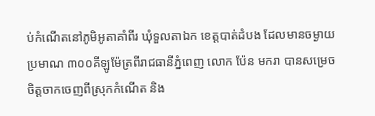ប់កំណើតនៅភូមិអូតាគាំពីរ ឃុំទួលតាឯក ខេត្តបាត់ដំបង ដែលមានចម្ងាយប្រមាណ ៣០០គីឡូម៉ែត្រពីរាជធានីភ្នំពេញ លោក ប៉ែន មករា បានសម្រេចចិត្តចាកចេញពីស្រុកកំណើត និង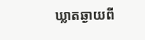ឃ្លាតឆ្ងាយពី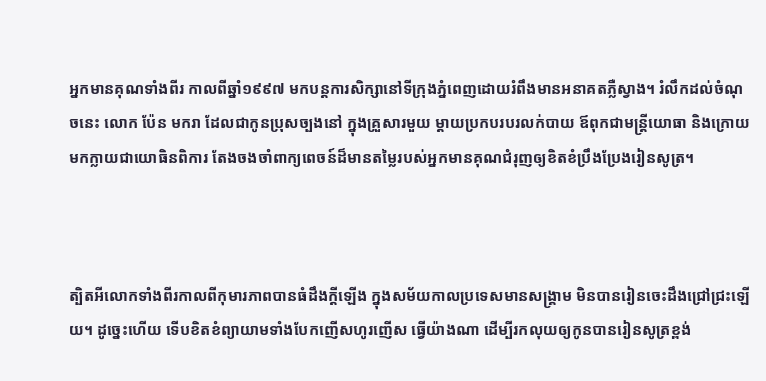អ្នកមានគុណទាំងពីរ កាលពីឆ្នាំ១៩៩៧ មកបន្តការសិក្សានៅទីក្រុងភ្នំពេញដោយរំពឹងមានអនាគតភ្លឺស្វាង។ រំលឹកដល់ចំណុចនេះ លោក ប៉ែន មករា ដែលជាកូនប្រុសច្បងនៅ ក្នុងគ្រួសារមួយ ម្ដាយប្រកបរបរលក់បាយ ឪពុកជាមន្ត្រីយោធា និងក្រោយមកក្លាយជាយោធិនពិការ តែងចងចាំពាក្យពេចន៍ដ៏មានតម្លៃរបស់អ្នកមានគុណជំរុញឲ្យខិតខំប្រឹងប្រែងរៀនសូត្រ។



ត្បិតអីលោកទាំងពីរកាលពីកុមារភាពបានធំដឹងក្តីឡើង ក្នុងសម័យកាលប្រទេសមានសង្គ្រាម មិនបានរៀនចេះដឹងជ្រៅជ្រះឡើយ។ ដូច្នេះហើយ ទើបខិតខំព្យាយាមទាំងបែកញើសហូរញើស ធ្វើយ៉ាងណា ដើម្បីរកលុយឲ្យកូនបានរៀនសូត្រខ្ពង់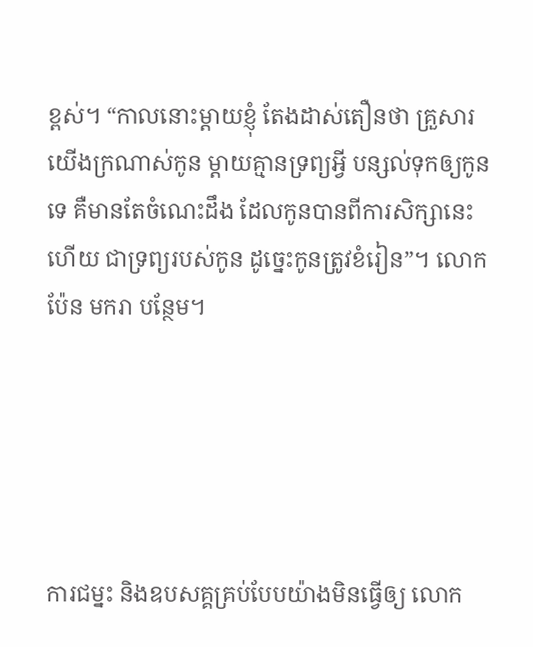ខ្ពស់។ “កាលនោះម្តាយខ្ញុំ តែងដាស់តឿនថា គ្រួសារយើងក្រណាស់កូន ម្តាយគ្មានទ្រព្យអ្វី បន្សល់ទុកឲ្យកូនទេ គឺមានតែចំណេះដឹង ដែលកូនបានពីការសិក្សានេះហើយ ជាទ្រព្យរបស់កូន ដូច្នេះកូនត្រូវខំរៀន”។ លោក ប៉ែន មករា បន្ថែម។





ការជម្នះ និងឧបសគ្គគ្រប់បែបយ៉ាងមិនធ្វើឲ្យ លោក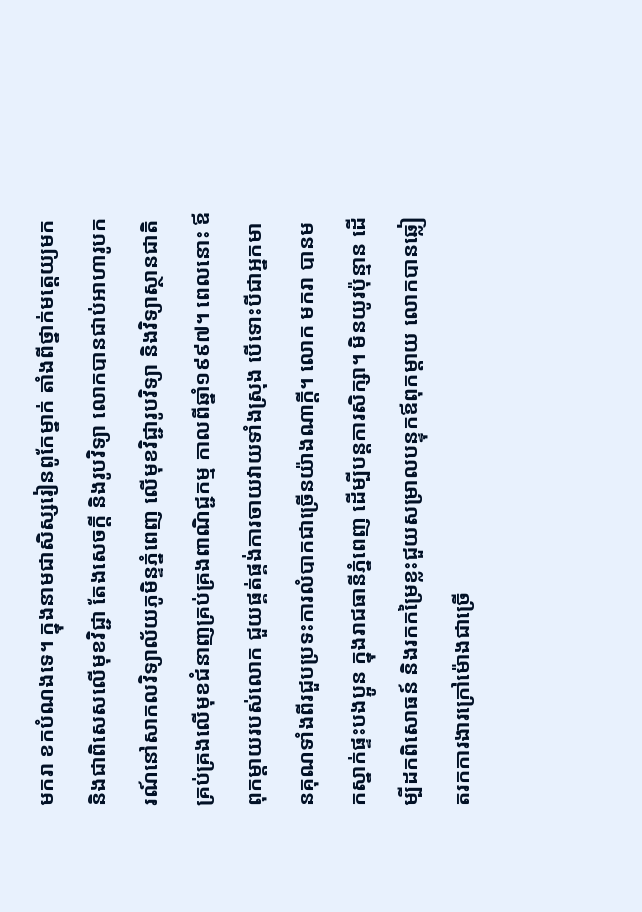មករា ខកបំណងទេ។ ក្នុងនាមជាសិស្សរៀនពូកែម្នាក់ តាំងពីថ្នាក់មត្តេយ្យមក និងជាពិសេសលើមុខវិជ្ជា តែងសេចក្ដី និងរូបវិទ្យា លោកបានជាប់អាហារូបករណ៍នៅសាកលវិទ្យាល័យភូមិន្ទភ្នំពេញ លើមុខវិជ្ជារូបវិទ្យា និងវិទ្យាស្ថានជាតិគ្រប់គ្រងលើមុខជំនាញគ្រប់គ្រងពាណិជ្ជកម្ម កាលពីឆ្នាំ១៩៩៧។ ពេលនោះ ឪពុកម្ដាយរបស់លោក ជួយផ្គត់ផ្គង់ការចាយវាយទាំងស្រុង បើទោះបីជាអ្នកមានគុណទាំងពីរជួបប្រទះការលំបាកជាច្រើនយ៉ាងណាក្តី។ លោក មករា បានមកស្នាក់ផ្ទះបងប្អូន ក្នុងរាជធានីភ្នំពេញ ដើម្បីបន្តការសិក្សា។ មិនយូរប៉ុន្មាន ដើម្បីដកពិសោធន៍ និងរកកម្រៃខ្លះជួយសម្រាលបន្ទុកឪពុកម្តាយ លោកបានឆ្លៀតរកការងារក្រៅម៉ោងជាច្រើ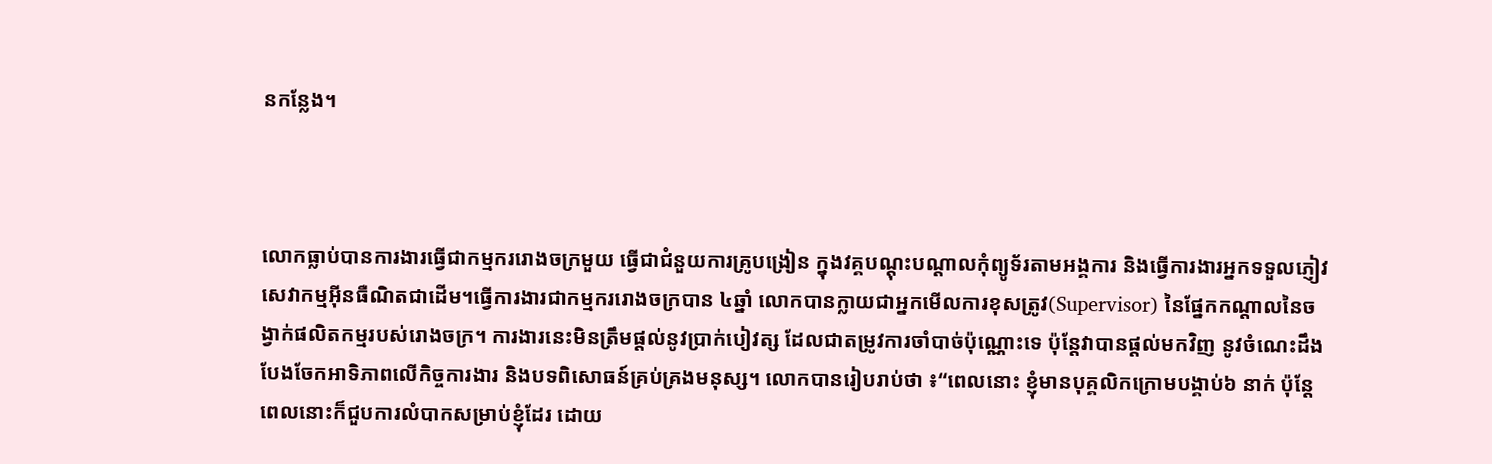នកន្លែង។



លោកធ្លាប់បានការងារធ្វើជាកម្មកររោងចក្រមួយ ធ្វើជាជំនួយការគ្រូបង្រៀន ក្នុងវគ្គបណ្ដុះបណ្ដាលកុំព្យូទ័រតាមអង្គការ និងធ្វើការងារអ្នកទទួលភ្ញៀវសេវាកម្មអ៊ីនធឺណិតជាដើម។ធ្វើការងារជាកម្មកររោងចក្របាន ៤ឆ្នាំ លោកបានក្លាយជាអ្នកមើលការខុសត្រូវ(Supervisor) នៃផ្នែកកណ្ដាលនៃចង្វាក់ផលិតកម្មរបស់រោងចក្រ។ ការងារនេះមិនត្រឹមផ្តល់នូវប្រាក់បៀវត្ស ដែលជាតម្រូវការចាំបាច់ប៉ុណ្ណោះទេ ប៉ុន្តែវាបានផ្ដល់មកវិញ នូវចំណេះដឹងបែងចែកអាទិភាពលើកិច្ចការងារ និងបទពិសោធន៍គ្រប់គ្រងមនុស្ស។ លោកបានរៀបរាប់ថា ៖“ពេលនោះ ខ្ញុំមានបុគ្គលិកក្រោមបង្គាប់៦ នាក់ ប៉ុន្តែពេលនោះក៏ជួបការលំបាកសម្រាប់ខ្ញុំដែរ ដោយ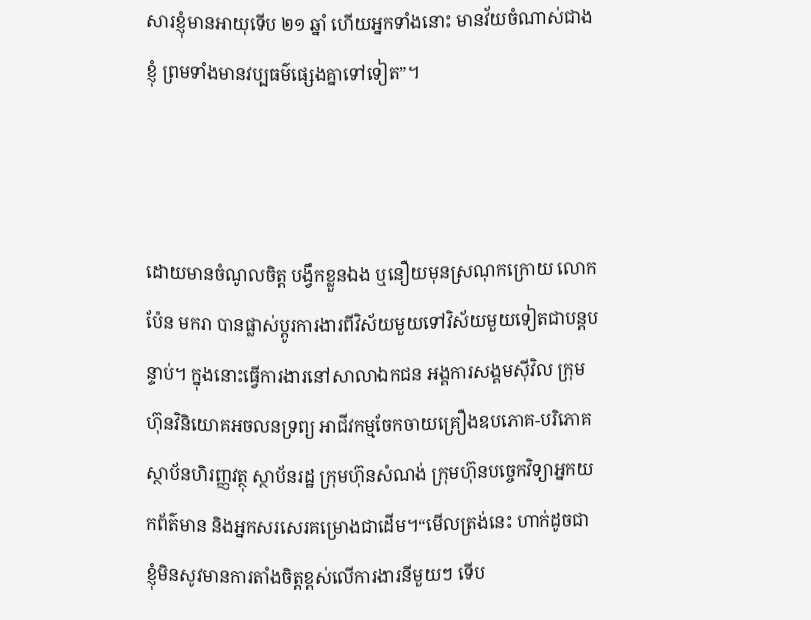សារខ្ញុំមានអាយុទើប ២១ ឆ្នាំ ហើយអ្នកទាំងនោះ មានវ័យចំណាស់ជាងខ្ញុំ ព្រមទាំងមានវប្បធម៌ផេ្សងគ្នាទៅទៀត”។



ដោយមានចំណូលចិត្ត បង្វឹកខ្លួនឯង ឬនឿយមុនស្រណុកក្រោយ លោក ប៉ែន មករា បានផ្លាស់ប្តូរការងារពីវិស័យមួយទៅវិស័យមួយទៀតជាបន្តបន្ទាប់។ ក្នុងនោះធ្វើការងារនៅសាលាឯកជន អង្គការសង្គមស៊ីវិល ក្រុមហ៊ុនវិនិយោគអចលនទ្រព្យ អាជីវកម្មចែកចាយគ្រឿងឧបភោគ-បរិភោគ ស្ថាប័នហិរញ្ញវត្ថុ ស្ថាប័នរដ្ឋ ក្រុមហ៊ុនសំណង់ ក្រុមហ៊ុនបច្ចេកវិទ្យាអ្នកយកព័ត៌មាន និងអ្នកសរសេរគម្រោងជាដើម។“មើលត្រង់នេះ ហាក់ដូចជា ខ្ញុំមិនសូវមានការតាំងចិត្តខ្ពស់លើការងារនីមួយៗ ទើប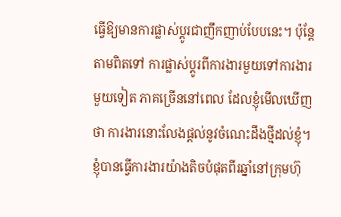ធ្វើឱ្យមានការផ្លាស់ប្តូរជាញឹកញាប់បែបនេះ។ ប៉ុន្តែតាមពិតទៅ ការផ្លាស់ប្តូរពីការងារមួយទៅការងារមួយទៀត ភាគច្រើននៅពេល ដែលខ្ញុំមើលឃើញថា ការងារនោះលែងផ្តល់នូវចំណេះដឹងថ្មីដល់ខ្ញុំ។ ខ្ញុំបានធ្វើការងារយ៉ាងតិចបំផុតពីរឆ្នាំនៅក្រុមហ៊ុ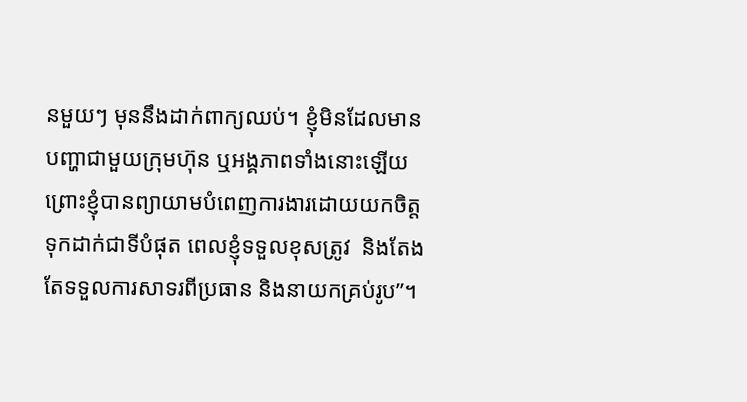នមួយៗ មុននឹងដាក់ពាក្យឈប់។ ខ្ញុំមិនដែលមានបញ្ហាជាមួយក្រុមហ៊ុន ឬអង្គភាពទាំងនោះឡើយ ព្រោះខ្ញុំបានព្យាយាមបំពេញការងារដោយយកចិត្តទុកដាក់ជាទីបំផុត ពេលខ្ញុំទទួលខុសត្រូវ  និងតែងតែទទួលការសាទរពីប្រធាន និងនាយកគ្រប់រូប”។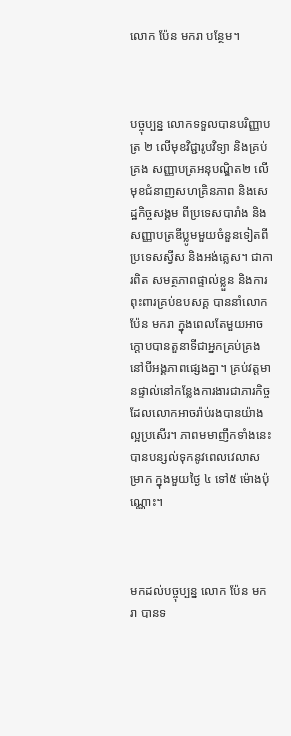លោក ប៉ែន មករា បន្ថែម។



បច្ចុប្បន្ន លោកទទួលបានបរិញ្ញាបត្រ ២ លើមុខវិជ្ជារូបវិទ្យា និងគ្រប់គ្រង សញ្ញាបត្រអនុបណ្ឌិត២ លើមុខជំនាញសហគ្រិនភាព និងសេដ្ឋកិច្ចសង្គម ពីប្រទេសបារាំង និងសញ្ញាបត្រឌីប្លូមមួយចំនួនទៀតពីប្រទេសស្វីស និងអង់គ្លេស។ ជាការពិត សមត្ថភាពផ្ទាល់ខ្លួន និងការពុះពារគ្រប់ឧបសគ្គ បាននាំលោក ប៉ែន មករា ក្នុងពេលតែមួយអាចក្ដោបបានតួនាទីជាអ្នកគ្រប់គ្រងនៅបីអង្គភាពផ្សេងគ្នា។ គ្រប់វត្តមានផ្ទាល់នៅកន្លែងការងារជាភារកិច្ច ដែលលោកអាចរ៉ាប់រងបានយ៉ាងល្អប្រសើរ។ ភាពមមាញឹកទាំងនេះ បានបន្សល់ទុកនូវពេលវេលាសម្រាក ក្នុងមួយថ្ងៃ ៤ ទៅ៥ ម៉ោងប៉ុណ្ណោះ។



មកដល់បច្ចុប្បន្ន លោក ប៉ែន មករា បានទ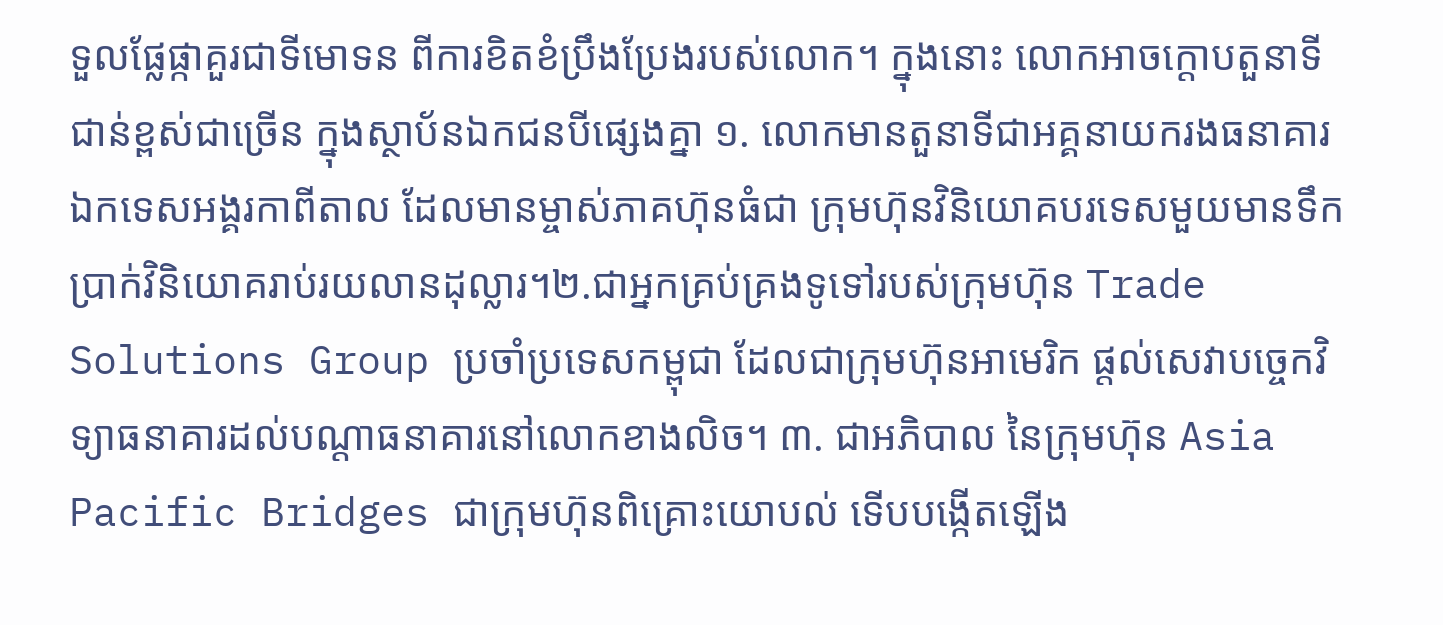ទួលផ្លែផ្កាគួរជាទីមោទន ពីការខិតខំប្រឹងប្រែងរបស់លោក។ ក្នុងនោះ លោកអាចក្តោបតួនាទីជាន់ខ្ពស់ជាច្រើន ក្នុងស្ថាប័នឯកជនបីផេ្សងគ្នា ១. លោកមានតួនាទីជាអគ្គនាយករងធនាគារឯកទេសអង្គរកាពីតាល ដែលមានម្ចាស់ភាគហ៊ុនធំជា ក្រុមហ៊ុនវិនិយោគបរទេសមួយមានទឹកប្រាក់វិនិយោគរាប់រយលានដុល្លារ។២.ជាអ្នកគ្រប់គ្រងទូទៅរបស់ក្រុមហ៊ុន Trade Solutions Group ប្រចាំប្រទេសកម្ពុជា ដែលជាក្រុមហ៊ុនអាមេរិក ផ្តល់សេវាបច្ចេកវិទ្យាធនាគារដល់បណ្តាធនាគារនៅលោកខាងលិច។ ៣. ជាអភិបាល នៃក្រុមហ៊ុន Asia Pacific Bridges ជាក្រុមហ៊ុនពិគ្រោះយោបល់ ទើបបង្កើតឡើង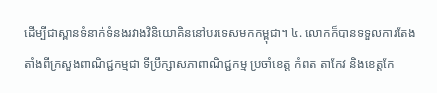ដើម្បីជាស្ពានទំនាក់ទំនងរវាងវិនិយោគិននៅបរទេសមកកម្ពុជា។ ៤. លោកក៏បានទទួលការតែងតាំងពីក្រសួងពាណិជ្ជកម្មជា ទីប្រឹក្សាសភាពាណិជ្ជកម្ម ប្រចាំខេត្ត កំពត តាកែវ និងខេត្តកែ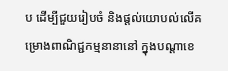ប ដើម្បីជួយរៀបចំ និងផ្ដល់យោបល់លើគម្រោងពាណិជ្ជកម្មនានានៅ ក្នុងបណ្តាខេ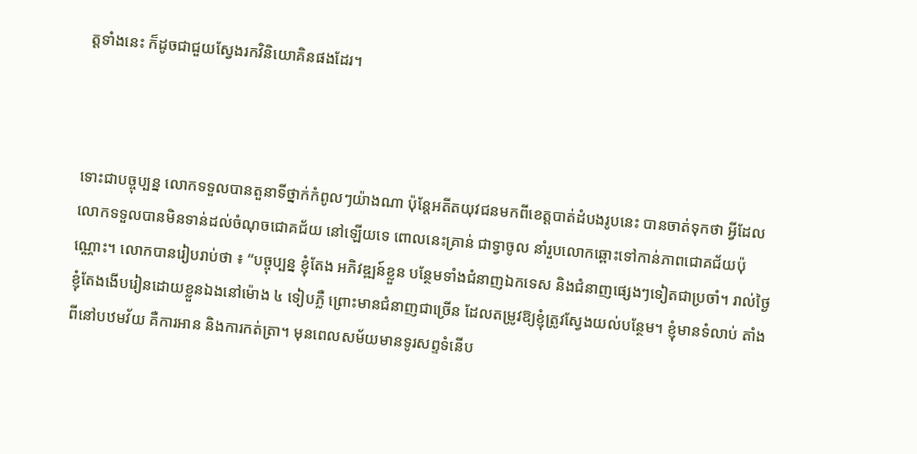ត្តទាំងនេះ ក៏ដូចជាជួយស្វែងរកវិនិយោគិនផងដែរ។



ទោះជាបច្ចុប្បន្ន លោកទទួលបានតួនាទីថ្នាក់កំពូលៗយ៉ាងណា ប៉ុន្តែអតីតយុវជនមកពីខេត្តបាត់ដំបងរូបនេះ បានចាត់ទុកថា អ្វីដែលលោកទទួលបានមិនទាន់ដល់ចំណុចជោគជ័យ នៅឡើយទេ ពោលនេះគ្រាន់ ជាទ្វាចូល នាំរួបលោកឆ្ពោះទៅកាន់ភាពជោគជ័យប៉ុណ្ណោះ។ លោកបានរៀបរាប់ថា ៖ “បច្ចុប្បន្ន ខ្ញុំតែង អភិវឌ្ឍន៍ខ្លួន បន្ថែមទាំងជំនាញឯកទេស និងជំនាញផ្សេងៗទៀតជាប្រចាំ។ រាល់ថ្ងៃខ្ញុំតែងងើបរៀនដោយខ្លួនឯងនៅម៉ោង ៤ ទៀបភ្លឺ ព្រោះមានជំនាញជាច្រើន ដែលតម្រូវឱ្យខ្ញុំត្រូវស្វែងយល់បន្ថែម។ ខ្ញុំមានទំលាប់ តាំងពីនៅបឋមវ័យ គឺការអាន និងការកត់ត្រា។ មុនពេលសម័យមានទូរសព្ទទំនើប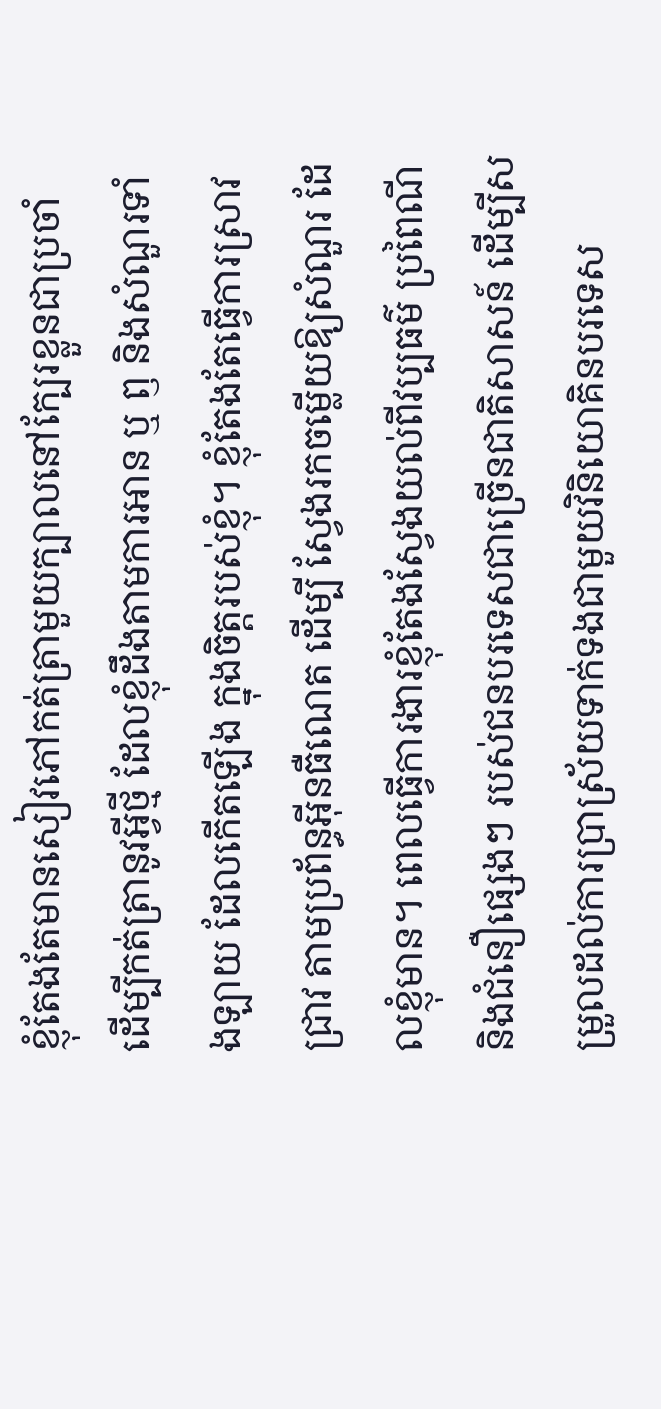ខ្ញុំតែងតែមានសៀវភៅកត់ត្រាមួយក្បាលនៅក្បែរខ្លួនជាប្រចាំ ដើម្បីកត់ត្រានូវអ្វីថ្មី ដែលខ្ញុំដឹងតាមការអាន ឬ ឭ និងសំណួរទាំងឡាយ ដែលកើតឡើង ក្នុងចិត្តរបស់ខ្ញុំ។ ខ្ញុំតែងតែធ្វើការស្រាវជ្រាវ តាមប្រព័ន្ធអ៊ីនធឺណេត ដើម្បី ស្វែងរកចម្លើយឱ្យសំណួរ ដែលខ្ញុំមាន។ ពេលធ្វើការងារខ្ញុំតែងស្វែងយល់ពីវប្បធម៌ ប្រពៃណី និងជំនឿផ្សេងៗ របស់ជនបរទេសជាច្រើនជាតិសាសន៍ ដើម្បីសម្រួលដល់ការប្រាស្រ័យទាក់ទងជាមួយវិនិយោគិនបរទេស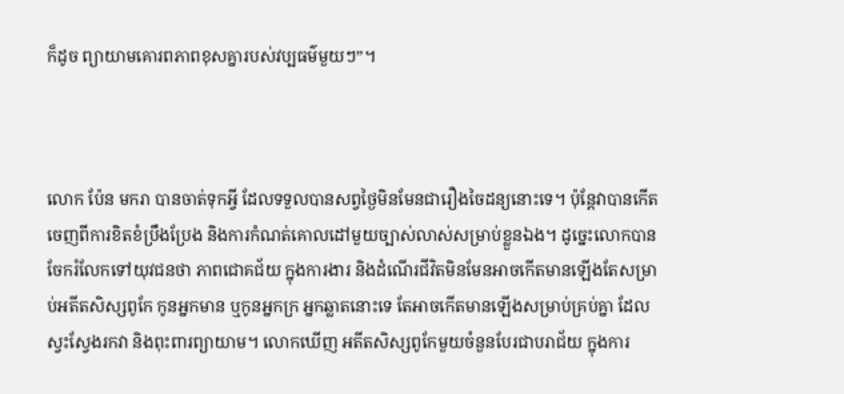ក៏ដូច ព្យាយាមគោរពភាពខុសគ្នារបស់វប្បធម៌មួយៗ”។



លោក ប៉ែន មករា បានចាត់ទុកអ្វី ដែលទទួលបានសព្វថ្ងៃមិនមែនជារឿងចៃដន្យនោះទេ។ ប៉ុន្តែវាបានកើតចេញពីការខិតខំប្រឹងប្រែង និងការកំណត់គោលដៅមួយច្បាស់លាស់សម្រាប់ខ្លួនឯង។ ដូច្នេះលោកបានចែករំលែកទៅយុវជនថា ភាពជោគជ័យ ក្នុងការងារ និងដំណើរជីវិតមិនមែនអាចកើតមានឡើងតែសម្រាប់អតីតសិស្សពូកែ កូនអ្នកមាន ឬកូនអ្នកក្រ អ្នកឆ្លាតនោះទេ តែអាចកើតមានឡើងសម្រាប់គ្រប់គ្នា ដែលស្វះស្វែងរកវា និងពុះពារព្យាយាម។ លោកឃើញ អតីតសិស្សពូកែមួយចំនួនបែរជាបរាជ័យ ក្នុងការ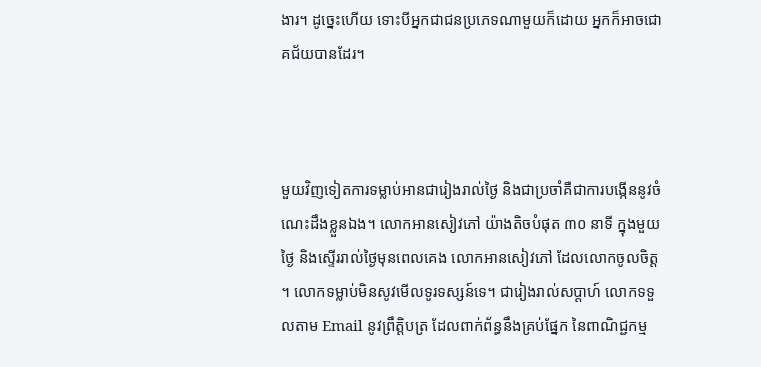ងារ។ ដូច្នេះហើយ ទោះបីអ្នកជាជនប្រភេទណាមួយក៏ដោយ អ្នកក៏អាចជោគជ័យបានដែរ។



មួយវិញទៀតការទម្លាប់អានជារៀងរាល់ថ្ងៃ និងជាប្រចាំគឺជាការបង្កើននូវចំណេះដឹងខ្លួនឯង។ លោកអានសៀវភៅ យ៉ាងតិចបំផុត ៣០ នាទី ក្នុងមួយថ្ងៃ និងស្ទើររាល់ថ្ងៃមុនពេលគេង លោកអានសៀវភៅ ដែលលោកចូលចិត្ត។ លោកទម្លាប់មិនសូវមើលទូរទស្សន៍ទេ។ ជារៀងរាល់សប្ដាហ៍ លោកទទួលតាម Email នូវព្រឹត្តិបត្រ ដែលពាក់ព័ន្ធនឹងគ្រប់ផ្នែក នៃពាណិជ្ជកម្ម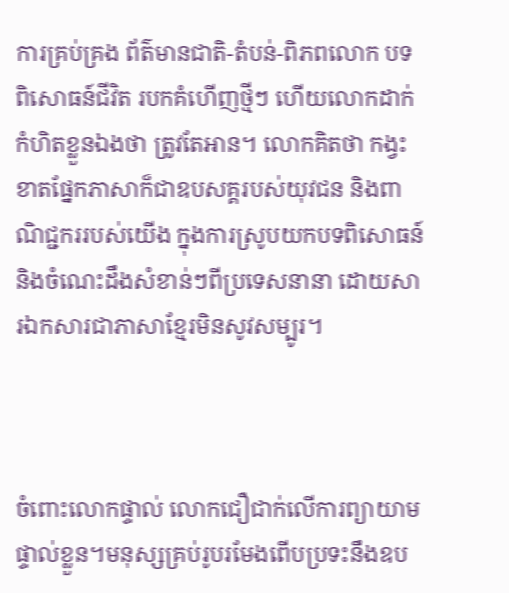ការគ្រប់គ្រង ព័ត៌មានជាតិ-តំបន់-ពិភពលោក បទពិសោធន៍ជីវិត របកគំហើញថ្មីៗ ហើយលោកដាក់កំហិតខ្លួនឯងថា ត្រូវតែអាន។ លោកគិតថា កង្វះខាតផ្នែកភាសាក៏ជាឧបសគ្គរបស់យុវជន និងពាណិជ្ជកររបស់យើង ក្នុងការស្រូបយកបទពិសោធន៍ និងចំណេះដឹងសំខាន់ៗពីប្រទេសនានា ដោយសារឯកសារជាភាសាខ្មែរមិនសូវសម្បូរ។



ចំពោះលោកផ្ទាល់ លោកជឿជាក់លើការព្យាយាមផ្ទាល់ខ្លួន។មនុស្សគ្រប់រូបរមែងពើបប្រទះនឹងឧប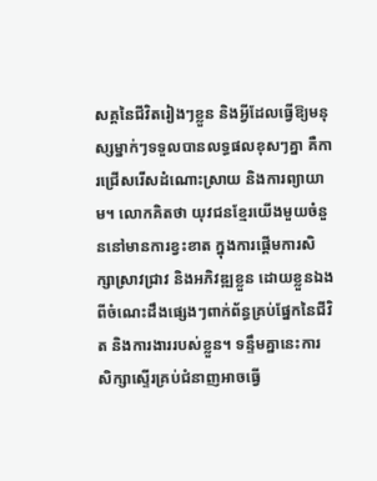សគ្គនៃជីវិតរៀងៗខ្លួន និងអ្វីដែលធ្វើឱ្យមនុស្សម្នាក់ៗទទួលបានលទ្ធផលខុសៗគ្នា គឺការជ្រើសរើសដំណោះស្រាយ និងការព្យាយាម។ លោកគិតថា យុវជនខ្មែរយើងមួយចំនួននៅមានការខ្វះខាត ក្នុងការផ្ដើមការសិក្សាស្រាវជ្រាវ និងអភិវឌ្ឍខ្លួន ដោយខ្លួនឯង ពីចំណេះដឹងផ្សេងៗពាក់ព័ន្ធគ្រប់ផ្នែកនៃជីវិត និងការងាររបស់ខ្លួន។ ទន្ទឹមគ្នានេះការសិក្សាស្ទើរគ្រប់ជំនាញអាចធ្វើ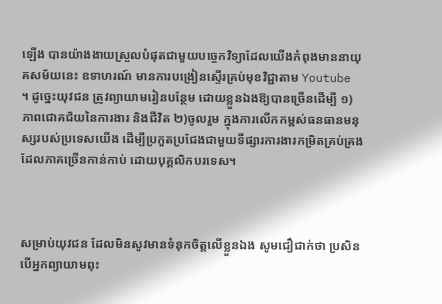ឡើង បានយ៉ាងងាយស្រួលបំផុតជាមួយបច្ចេកវិទ្យាដែលយើងកំពុងមាននាយុគសម័យនេះ ឧទាហរណ៍ មានការបង្រៀនស្ទើរគ្រប់មុខវិជ្ជាតាម Youtube ។ ដូច្នេះយុវជន ត្រូវព្យាយាមរៀនបន្ថែម ដោយខ្លួនឯងឱ្យបានច្រើនដើម្បី ១) ភាពជោគជ័យនៃការងារ និងជីវិត ២)ចូលរួម ក្នុងការលើកកម្ពស់ធនធានមនុស្សរបស់ប្រទេសយើង ដើម្បីប្រកួតប្រជែងជាមួយទីផ្សារការងារកម្រិតគ្រប់គ្រង ដែលភាគច្រើនកាន់កាប់ ដោយបុគ្គលិកបរទេស។



សម្រាប់យុវជន ដែលមិនសូវមានទំនុកចិត្តលើខ្លួនឯង សូមជឿជាក់ថា ប្រសិនបើអ្នកព្យាយាមពុះ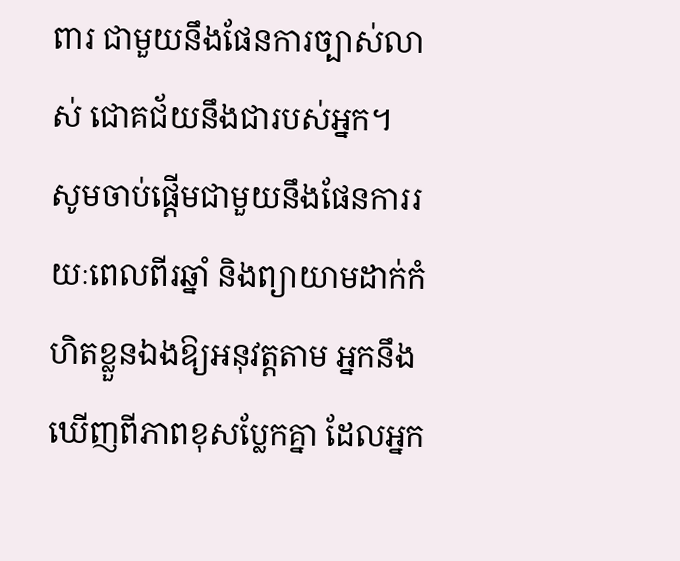ពារ ជាមួយនឹងផែនការច្បាស់លាស់ ជោគជ័យនឹងជារបស់អ្នក។ សូមចាប់ផ្តើមជាមួយនឹងផែនការរយៈពេលពីរឆ្នាំ និងព្យាយាមដាក់កំហិតខ្លួនឯងឱ្យអនុវត្តតាម អ្នកនឹងឃើញពីភាពខុសប្លែកគ្នា ដែលអ្នក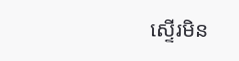ស្ទើរមិន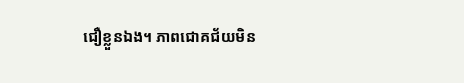ជឿខ្លួនឯង។ ភាពជោគជ័យមិន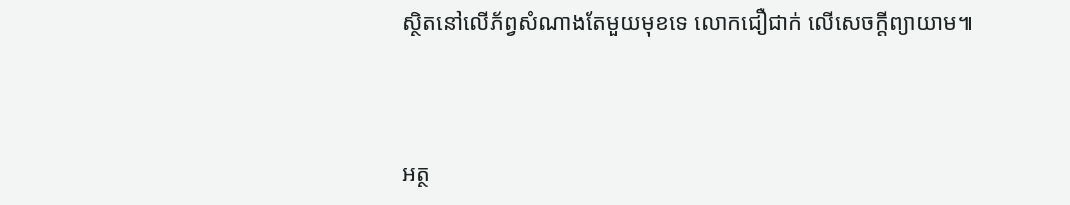ស្ថិតនៅលើភ័ព្វសំណាងតែមួយមុខទេ លោកជឿជាក់ លើសេចក្ដីព្យាយាម៕



អត្ថ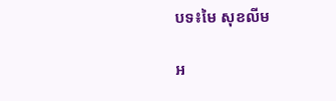បទ៖មៃ សុខលីម

អ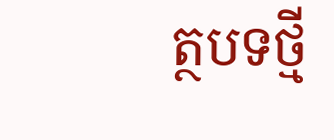ត្ថបទថ្មី